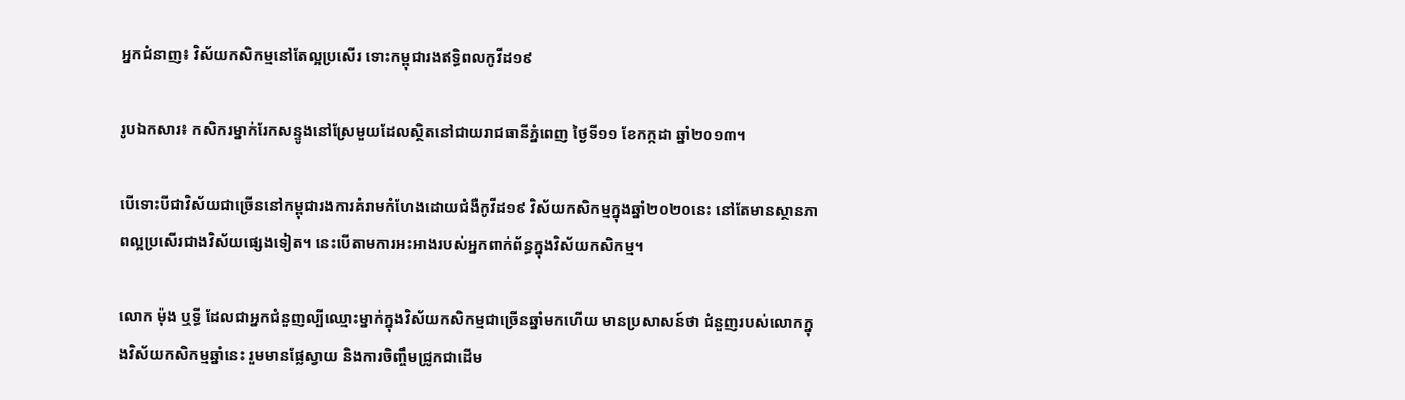អ្នកជំនាញ៖ វិស័យកសិកម្មនៅតែល្អប្រសើរ ទោះកម្ពុជារងឥទ្ធិពលកូវីដ១៩

រូបឯកសារ៖ កសិករម្នាក់រែកសន្ទូងនៅស្រែមួយដែលស្ថិតនៅជាយរាជធានីភ្នំពេញ ថ្ងៃទី១១ ខែកក្កដា ឆ្នាំ២០១៣។

បើទោះបីជាវិស័យជាច្រើននៅកម្ពុជារងការគំរាមកំហែងដោយជំងឺកូវីដ១៩ វិស័យកសិកម្មក្នុងឆ្នាំ២០២០នេះ នៅតែមានស្ថានភាពល្អប្រសើរជាងវិស័យផ្សេងទៀត។ នេះបើតាមការអះអាងរបស់អ្នកពាក់ព័ន្ធក្នុងវិស័យកសិកម្ម។

លោក ម៉ុង ឬទ្ធី ដែលជាអ្នកជំនួញល្បីឈ្មោះម្នាក់ក្នុងវិស័យកសិកម្មជាច្រើនឆ្នាំមកហើយ មានប្រសាសន៍ថា ជំនួញរបស់លោកក្នុងវិស័យកសិកម្មឆ្នាំនេះ រួមមានផ្លែស្វាយ និងការចិញ្ចឹមជ្រូកជាដើម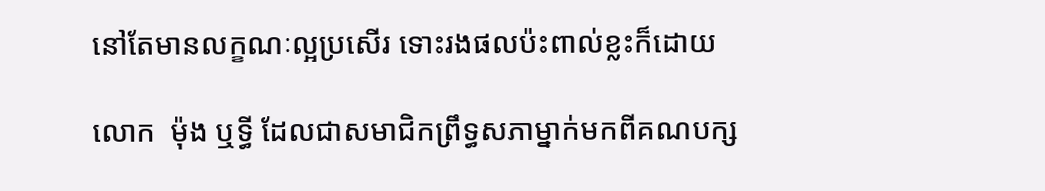នៅតែមានលក្ខណៈល្អប្រសើរ ទោះរងផលប៉ះពាល់ខ្លះក៏ដោយ

លោក  ម៉ុង ឬទ្ធី ដែលជាសមាជិកព្រឹទ្ធសភាម្នាក់មកពីគណបក្ស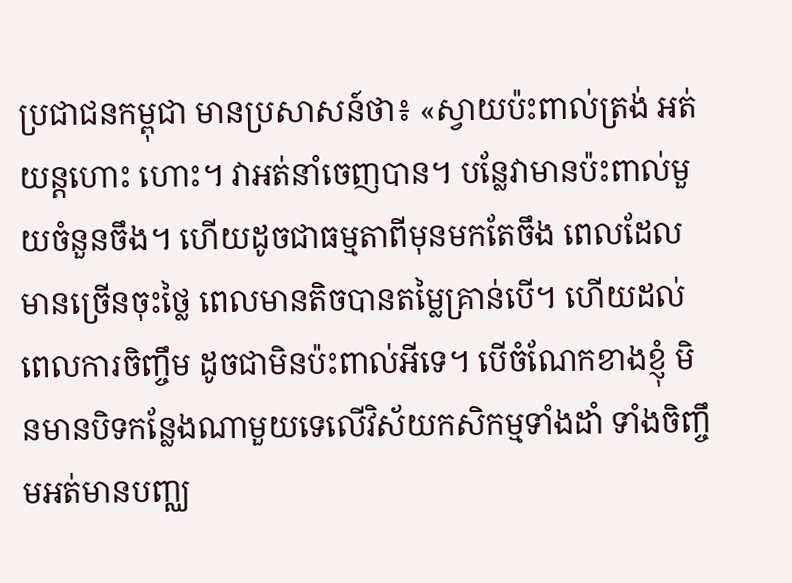ប្រជាជនកម្ពុជា មានប្រសាសន៍ថា៖ «ស្វាយប៉ះពាល់ត្រង់ អត់យន្តហោះ ហោះ។ វាអត់នាំចេញបាន។ បន្លែវាមានប៉ះពាល់មួយចំនួនចឹង។ ហើយដូចជាធម្មតាពីមុនមកតែចឹង ពេលដែលមានច្រើនចុះថ្លៃ ពេលមានតិចបានតម្លៃគ្រាន់បើ។ ហើយដល់ពេលការចិញ្ចឹម ដូចជាមិនប៉ះពាល់អីទេ។ បើចំណែកខាងខ្ញុំ មិនមានបិទកន្លែងណាមួយទេលើវិស័យកសិកម្មទាំងដាំ ទាំងចិញ្ចឹមអត់មានបញ្ឈ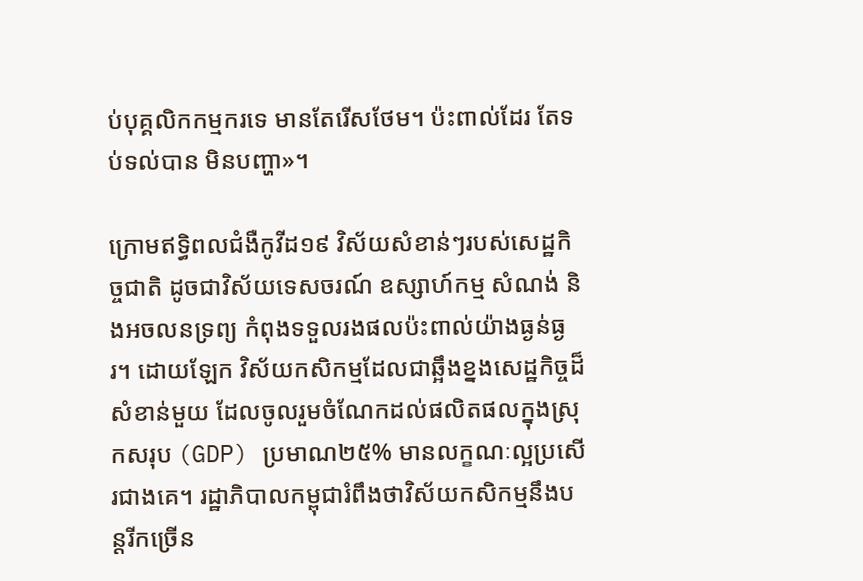ប់បុគ្គលិកកម្មករទេ មានតែរើសថែម។ ប៉ះពាល់ដែរ តែទប់ទល់បាន មិនបញ្ហា»។

ក្រោមឥទ្ធិពលជំងឺកូវីដ១៩ វិស័យសំខាន់ៗរបស់សេដ្ឋកិច្ចជាតិ ដូចជាវិស័យទេសចរណ៍ ឧស្សាហ៍កម្ម សំណង់ និងអចលនទ្រព្យ កំពុងទទួលរងផលប៉ះពាល់យ៉ាងធ្ងន់ធ្ងរ។ ដោយឡែក វិស័យកសិកម្មដែលជាឆ្អឹងខ្នងសេដ្ឋកិច្ចដ៏សំខាន់មួយ ដែលចូលរួមចំណែកដល់ផលិតផលក្នុងស្រុកសរុប (GDP) ប្រមាណ២៥% មានលក្ខណៈល្អប្រសើរជាងគេ។ រដ្ឋាភិបាលកម្ពុជារំពឹងថាវិស័យកសិកម្មនឹងបន្តរីកច្រើន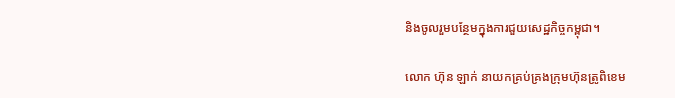និងចូលរួមបន្ថែមក្នុងការជួយសេដ្ឋកិច្ចកម្ពុជា។

លោក ហ៊ុន ឡាក់ នាយកគ្រប់គ្រងក្រុមហ៊ុនត្រូពិខេម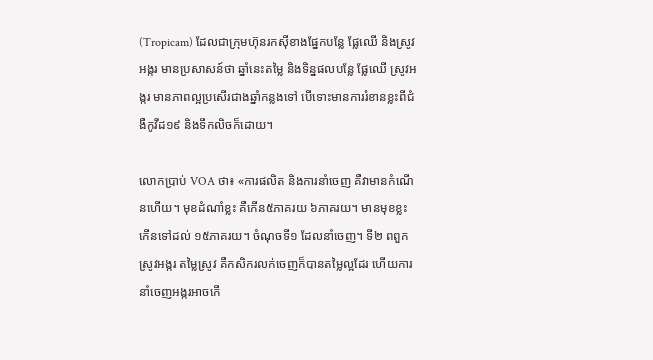(Tropicam) ដែលជាក្រុមហ៊ុនរកស៊ីខាងផ្នែកបន្លែ ផ្លែឈើ និងស្រូវអង្ករ មានប្រសាសន៍ថា ឆ្នាំនេះតម្លៃ និងទិន្នផលបន្លែ ផ្លែឈើ ស្រូវអង្ករ មានភាពល្អប្រសើរជាងឆ្នាំកន្លងទៅ បើទោះមានការរំខានខ្លះពីជំងឺកូវីដ១៩ និងទឹកលិចក៏ដោយ។

លោកប្រាប់ VOA ថា៖ «ការផលិត និងការនាំចេញ គឺវាមានកំណើនហើយ។ មុខដំណាំខ្លះ គឺកើន៥ភាគរយ ៦ភាគរយ។ មានមុខខ្លះកើនទៅដល់ ១៥ភាគរយ។ ចំណុចទី១ ដែលនាំចេញ។ ទី២ ពពួកស្រូវអង្ករ តម្លៃស្រូវ គឺកសិករលក់ចេញក៏បានតម្លៃល្អដែរ ហើយការនាំចេញអង្ករអាចកើ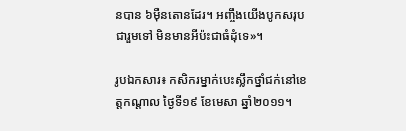នបាន ៦ម៉ឺនតោនដែរ។ អញ្ចឹងយើងបូកសរុបជារួមទៅ មិនមានអីប៉ះជាធំដុំទេ»។

រូបឯកសារ៖ កសិករម្នាក់បេះស្លឹកថ្នាំជក់នៅខេត្តកណ្ដាល ថ្ងៃទី១៩ ខែមេសា ឆ្នាំ២០១១។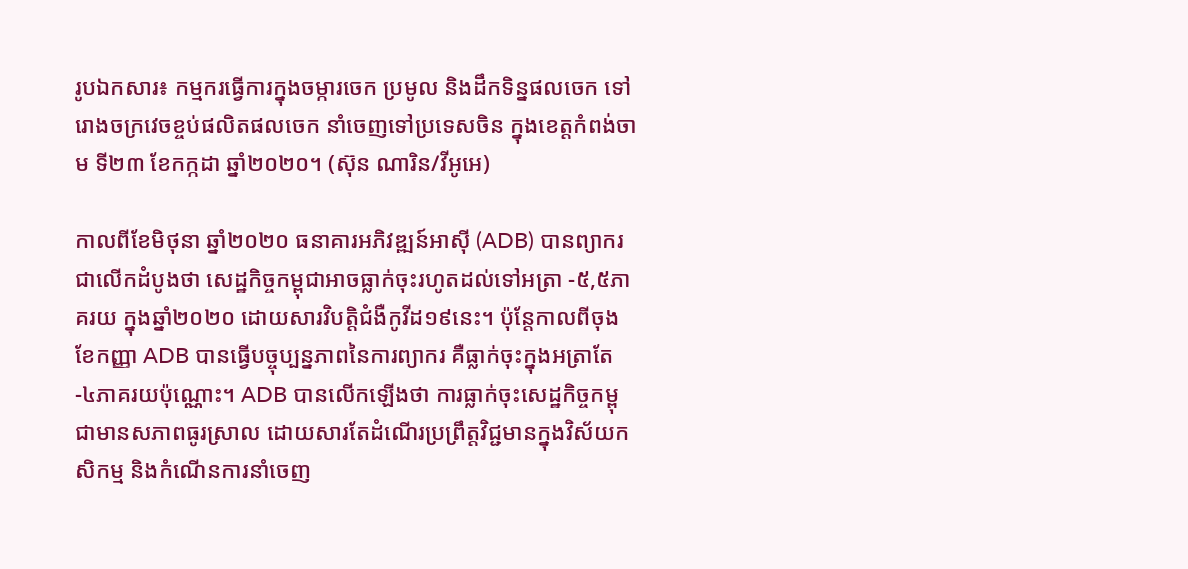រូបឯកសារ៖ កម្មករធ្វើការក្នុងចម្ការចេក ប្រមូល និងដឹកទិន្នផលចេក ទៅរោងចក្រវេចខ្ចប់ផលិតផលចេក នាំចេញទៅប្រទេសចិន ក្នុងខេត្តកំពង់ចាម ទី២៣ ខែកក្កដា ឆ្នាំ២០២០។ (ស៊ុន ណារិន/វីអូអេ)

កាលពីខែមិថុនា ឆ្នាំ២០២០ ធនាគារអភិវឌ្ឍន៍អាស៊ី (ADB) បានព្យាករជាលើកដំបូងថា សេដ្ឋកិច្ចកម្ពុជាអាចធ្លាក់ចុះរហូតដល់ទៅអត្រា -៥,៥ភាគរយ ក្នុងឆ្នាំ២០២០ ដោយសារវិបត្តិជំងឺកូវីដ១៩នេះ។ ប៉ុន្តែកាលពីចុងខែកញ្ញា ADB បានធ្វើបច្ចុប្បន្នភាពនៃការព្យាករ គឺធ្លាក់ចុះក្នុងអត្រាតែ -៤ភាគរយប៉ុណ្ណោះ។ ADB បានលើកឡើងថា ការធ្លាក់ចុះសេដ្ឋកិច្ចកម្ពុជាមានសភាពធូរស្រាល ដោយសារតែដំណើរប្រព្រឹត្តវិជ្ជមានក្នុងវិស័យកសិកម្ម និងកំណើនការនាំចេញ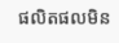ផលិតផលមិន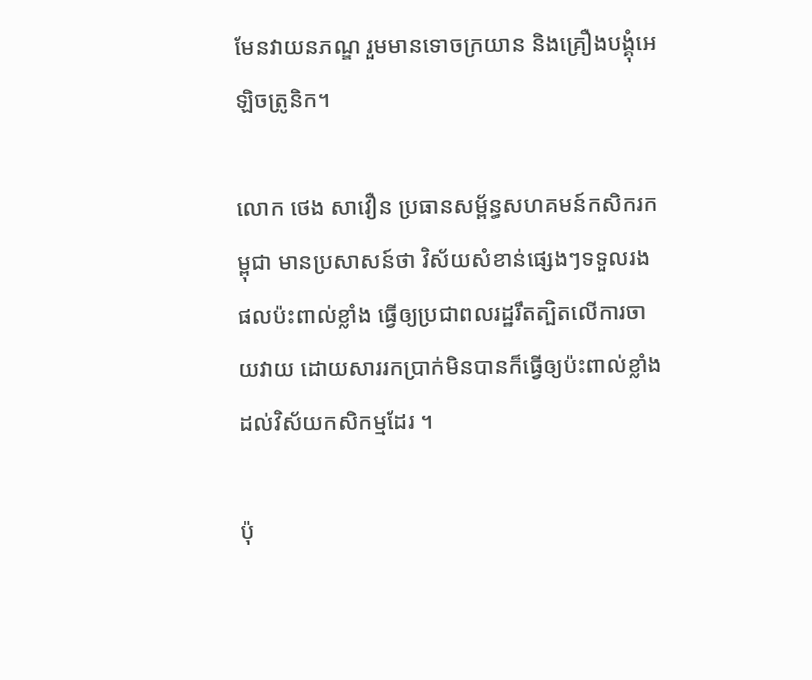មែនវាយនភណ្ឌ រួមមានទោចក្រយាន និងគ្រឿងបង្គុំអេឡិចត្រូនិក។

លោក ថេង សាវឿន ប្រធានសម្ព័ន្ធសហគមន៍កសិករកម្ពុជា មានប្រសាសន៍ថា វិស័យសំខាន់ផ្សេងៗទទួលរងផលប៉ះពាល់ខ្លាំង ធ្វើឲ្យប្រជាពលរដ្ឋរឹតត្បិតលើការចាយវាយ ដោយសាររកប្រាក់មិនបានក៏ធ្វើឲ្យប៉ះពាល់ខ្លាំងដល់វិស័យកសិកម្មដែរ ។

ប៉ុ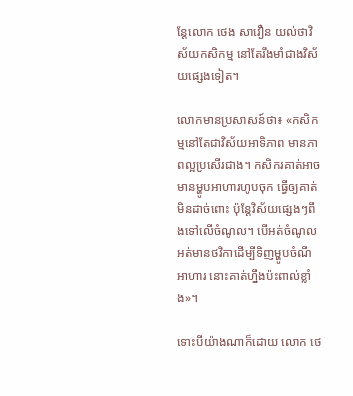ន្តែលោក ថេង សាវឿន យល់ថាវិស័យកសិកម្ម នៅតែរឹងមាំជាងវិស័យផ្សេងទៀត។

លោកមានប្រសាសន៍ថា៖ «កសិកម្មនៅតែជាវិស័យអាទិភាព មានភាពល្អប្រសើរជាង។ កសិករគាត់អាចមានម្ហូបអាហារហូបចុក ធ្វើឲ្យគាត់មិនដាច់ពោះ ប៉ុន្តែវិស័យផ្សេងៗពឹងទៅលើចំណូល។ បើអត់ចំណូល អត់មានថវិកាដើម្បីទិញម្ហូបចំណីអាហារ នោះគាត់ហ្នឹងប៉ះពាល់ខ្លាំង»។

ទោះបីយ៉ាងណាក៏ដោយ លោក ថេ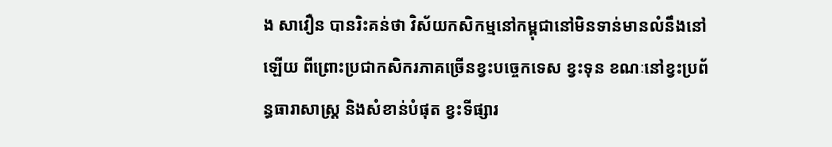ង សាវឿន បានរិះគន់ថា វិស័យកសិកម្មនៅកម្ពុជានៅមិនទាន់មានលំនឹងនៅឡើយ ពីព្រោះប្រជាកសិករភាគច្រើនខ្វះបច្ចេកទេស ខ្វះទុន ខណៈនៅខ្វះប្រព័ន្ធធារាសាស្រ្ត និងសំខាន់បំផុត ខ្វះទីផ្សារ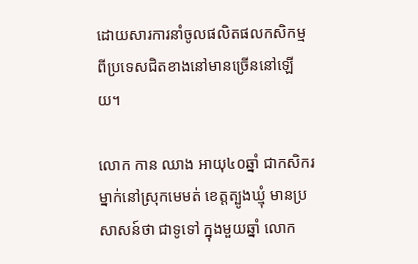ដោយសារការនាំចូលផលិតផលកសិកម្មពីប្រទេសជិតខាងនៅមានច្រើននៅឡើយ។

លោក កាន ឈាង អាយុ៤០ឆ្នាំ ជាកសិករម្នាក់នៅស្រុកមេមត់ ខេត្តត្បូងឃ្មុំ មានប្រសាសន៍ថា ជាទូទៅ ក្នុងមួយឆ្នាំ លោក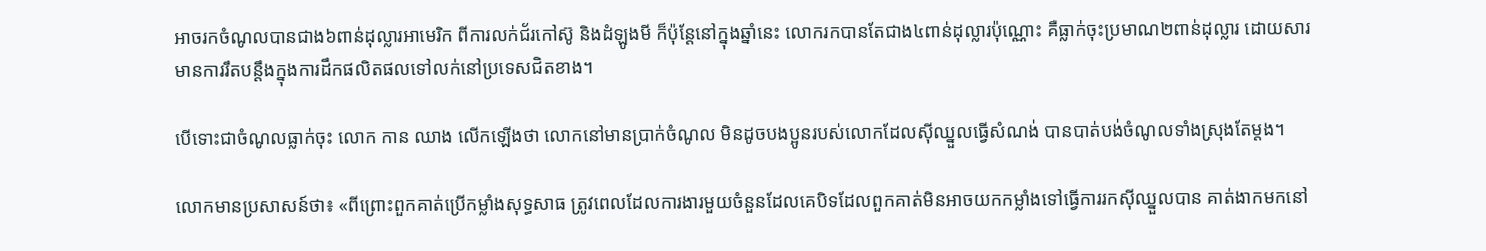អាចរកចំណូលបានជាង៦ពាន់ដុល្លារអាមេរិក ពីការលក់ជ័រកៅស៊ូ និងដំឡូងមី ក៏ប៉ុន្តែនៅក្នុងឆ្នាំនេះ លោករកបានតែជាង៤ពាន់ដុល្លារប៉ុណ្ណោះ គឺធ្លាក់ចុះប្រមាណ២ពាន់ដុល្លារ ដោយសារមានការរឹតបន្តឹងក្នុងការដឹកផលិតផលទៅលក់នៅប្រទេសជិតខាង។

បើទោះជាចំណូលធ្លាក់ចុះ លោក កាន ឈាង លើកឡើងថា លោកនៅមានប្រាក់ចំណូល មិនដូចបងប្អូនរបស់លោកដែលស៊ីឈ្នួលធ្វើសំណង់ បានបាត់បង់ចំណូលទាំងស្រុងតែម្តង។

លោកមានប្រសាសន៍ថា៖ «ពីព្រោះពួកគាត់ប្រើកម្លាំងសុទ្ធសាធ ត្រូវពេលដែលការងារមួយចំនួនដែលគេបិទដែលពួកគាត់មិនអាចយកកម្លាំងទៅធ្វើការរកស៊ីឈ្នួលបាន គាត់ងាកមកនៅ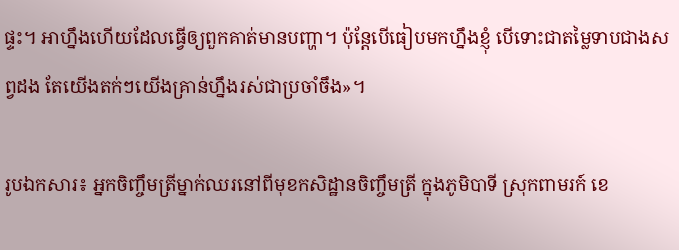ផ្ទះ។ អាហ្នឹងហើយដែលធ្វើឲ្យពួកគាត់មានបញ្ហា។ ប៉ុន្តែបើធៀបមកហ្នឹងខ្ញុំ បើទោះជាតម្លៃទាបជាងសព្វដង តែយើងតក់ៗយើងគ្រាន់ហ្នឹងរស់ជាប្រចាំចឹង»។

រូបឯកសារ៖ អ្នកចិញ្ចឹមត្រីម្នាក់ឈរនៅពីមុខកសិដ្ឋានចិញ្ចឹមត្រី ក្នុងភូមិបាទី ស្រុកពាមរក៍ ខេ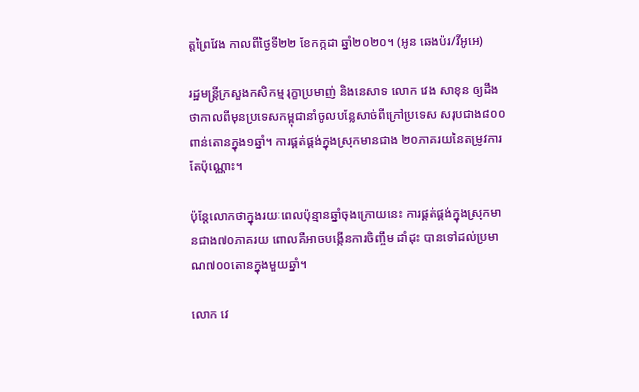ត្តព្រៃវែង កាលពីថ្ងៃទី២២ ខែកក្កដា ឆ្នាំ២០២០។ (អូន ឆេងប៉រ/វីអូអេ)

រដ្ឋមន្រ្តីក្រសួងកសិកម្ម រុក្ខាប្រមាញ់ និងនេសាទ លោក វេង សាខុន ឲ្យដឹងថាកាលពីមុនប្រទេសកម្ពុជានាំចូលបន្លែសាច់ពីក្រៅប្រទេស សរុបជាង៨០០ពាន់តោនក្នុង១ឆ្នាំ។ ការផ្គត់ផ្គង់ក្នុងស្រុកមានជាង ២០ភាគរយនៃតម្រូវការតែប៉ុណ្ណោះ។

ប៉ុន្តែលោកថាក្នុងរយៈពេលប៉ុន្មានឆ្នាំចុងក្រោយនេះ ការផ្គត់ផ្គង់ក្នុងស្រុកមានជាង៧០ភាគរយ ពោលគឺអាចបង្កើនការចិញ្ចឹម ដាំដុះ បានទៅដល់ប្រមាណ៧០០តោនក្នុងមួយឆ្នាំ។

លោក វេ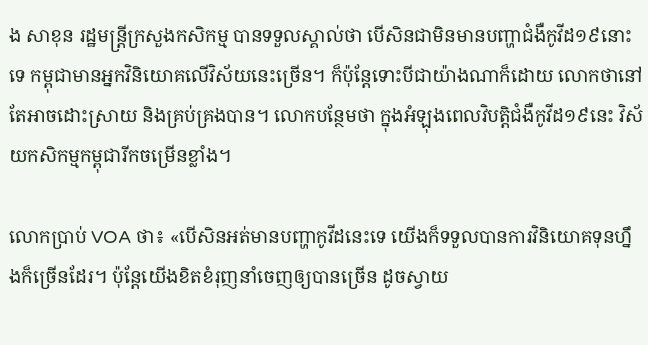ង សាខុន រដ្ឋមន្ត្រីក្រសួងកសិកម្ម បានទទួលស្គាល់ថា បើសិនជាមិនមានបញ្ហាជំងឺកូវីដ១៩នោះទេ កម្ពុជាមានអ្នកវិនិយោគលើវិស័យនេះច្រើន។ ក៏ប៉ុន្តែទោះបីជាយ៉ាងណាក៏ដោយ លោកថានៅតែអាចដោះស្រាយ និងគ្រប់គ្រងបាន។ លោកបន្ថែមថា ក្នុងអំឡុងពេលវិបត្តិជំងឺកូវីដ១៩នេះ វិស័យកសិកម្មកម្ពុជារីកចម្រើនខ្លាំង។

លោកប្រាប់ VOA ថា៖ «បើសិនអត់មានបញ្ហាកូវីដនេះទេ យើងក៏ទទួលបានការវិនិយោគទុនហ្នឹងក៏ច្រើនដែរ។ ប៉ុន្តែយើងខិតខំរុញនាំចេញឲ្យបានច្រើន ដូចស្វាយ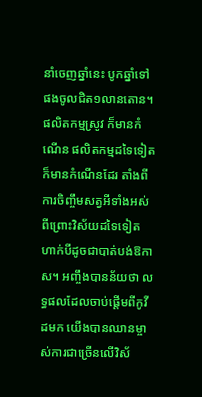នាំចេញឆ្នាំនេះ បូកឆ្នាំទៅផងចូលជិត១លានតោន។ ផលិតកម្មស្រូវ ក៏មានកំណើន ផលិតកម្មដទៃទៀត ក៏មានកំណើនដែរ តាំងពីការចិញ្ចឹមសត្វអីទាំងអស់ ពីព្រោះវិស័យដទៃទៀតហាក់បីដូចជាបាត់បង់ឱកាស។ អញ្ចឹងបានន័យថា លទ្ធផលដែលចាប់ផ្តើមពីកូវីដមក យើងបានឈានម្ចាស់ការជាច្រើនលើវិស័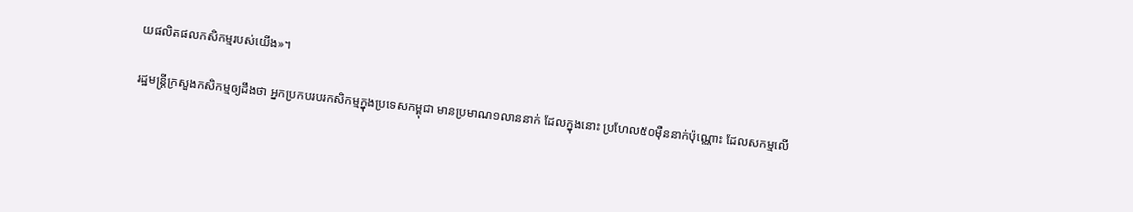យផលិតផលកសិកម្មរបស់យើង»។

រដ្ឋមន្រ្តីក្រសួងកសិកម្មឲ្យដឹងថា អ្នកប្រកបរបរកសិកម្មក្នុងប្រទេសកម្ពុជា មានប្រមាណ១លាននាក់ ដែលក្នុងនោះ ប្រហែល៥០ម៉ឺននាក់ប៉ុណ្ណោះ ដែលសកម្មលើ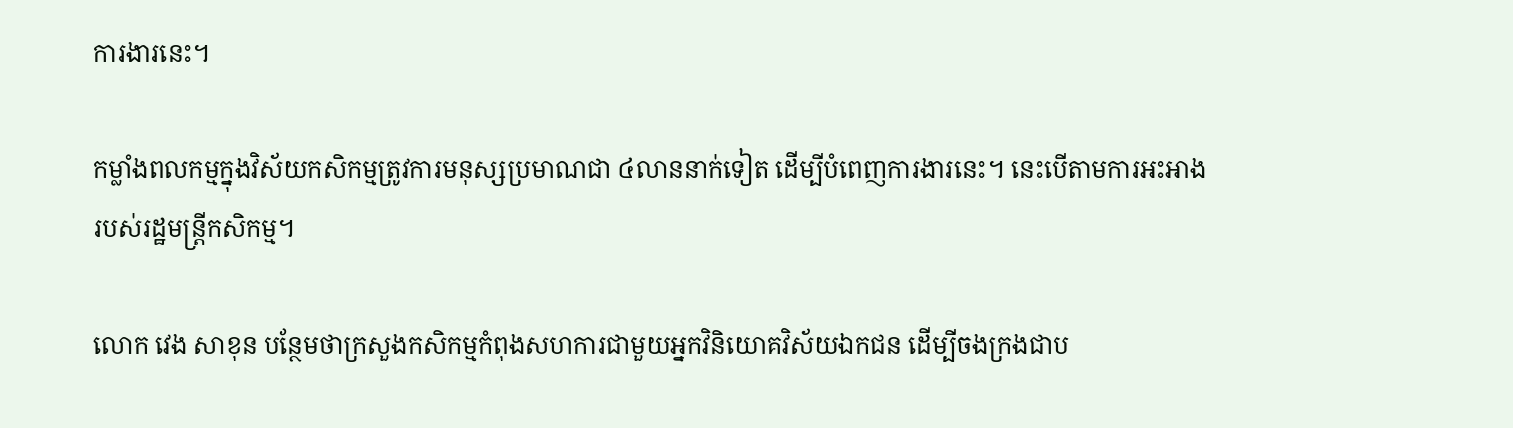ការងារនេះ។

កម្លាំងពលកម្មក្នុងវិស័យកសិកម្មត្រូវការមនុស្សប្រមាណជា ៤លាននាក់ទៀត ដើម្បីបំពេញការងារនេះ។ នេះបើតាមការអះអាងរបស់រដ្ឋមន្រ្តីកសិកម្ម។

លោក វេង សាខុន បន្ថែមថាក្រសួងកសិកម្មកំពុងសហការជាមួយអ្នកវិនិយោគវិស័យឯកជន ដើម្បីចងក្រងជាប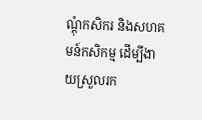ណ្តុំកសិករ និងសហគមន៍កសិកម្ម ដើម្បីងាយស្រួលរក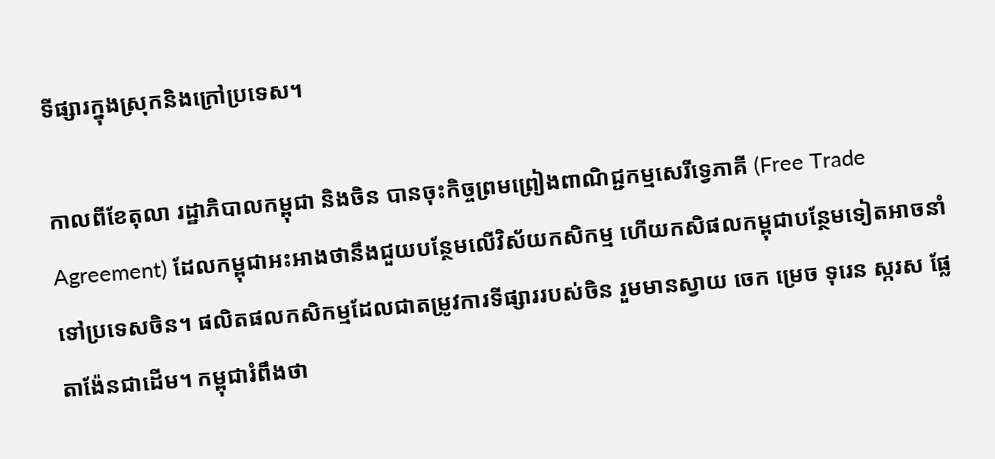ទីផ្សារក្នុងស្រុកនិងក្រៅប្រទេស។

កាលពីខែតុលា រដ្ឋាភិបាលកម្ពុជា និងចិន បានចុះកិច្ចព្រមព្រៀងពាណិជ្ជកម្មសេរីទ្វេភាគី (Free Trade Agreement) ដែលកម្ពុជាអះអាងថានឹងជួយបន្ថែមលើវិស័យកសិកម្ម ហើយកសិផលកម្ពុជាបន្ថែមទៀតអាចនាំទៅប្រទេសចិន។ ផលិតផលកសិកម្មដែលជាតម្រូវការទីផ្សាររបស់ចិន រួមមានស្វាយ ចេក ម្រេច ទុរេន ស្ករស ផ្លែតាង៉ែនជាដើម។ កម្ពុជារំពឹងថា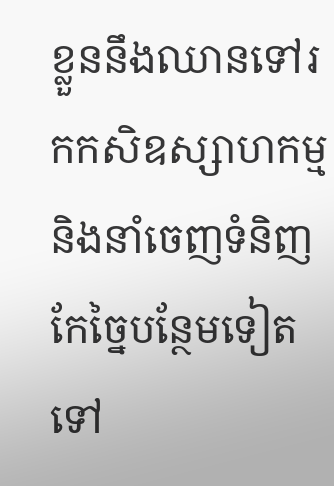ខ្លួននឹងឈានទៅរកកសិឧស្សាហកម្ម និងនាំចេញទំនិញកែច្នៃបន្ថែមទៀតទៅ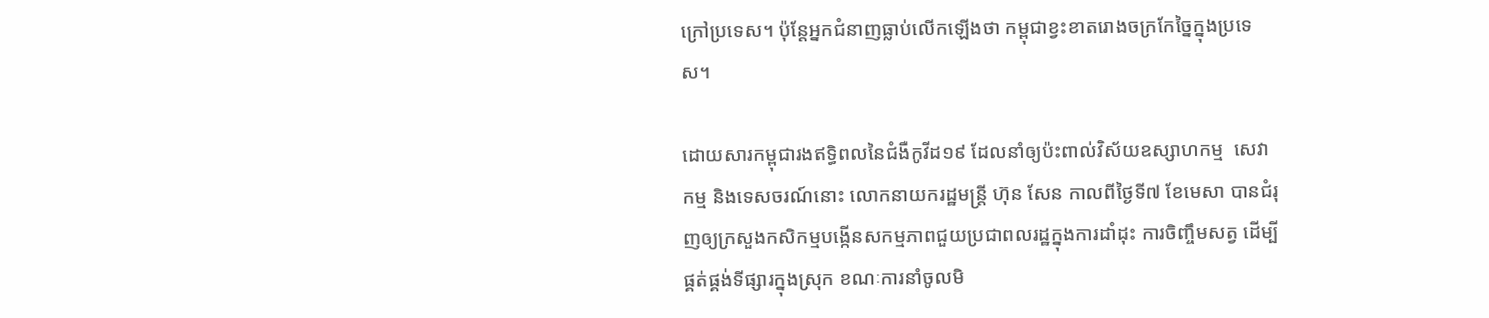ក្រៅប្រទេស។ ប៉ុន្តែអ្នកជំនាញធ្លាប់លើកឡើងថា កម្ពុជាខ្វះខាតរោងចក្រកែច្នៃក្នុងប្រទេស។

ដោយសារកម្ពុជារងឥទ្ធិពលនៃជំងឺកូវីដ១៩ ដែលនាំឲ្យប៉ះពាល់វិស័យឧស្សាហកម្ម  សេវាកម្ម និងទេសចរណ៍នោះ លោកនាយករដ្ឋមន្រ្តី ហ៊ុន សែន កាលពីថ្ងៃទី៧ ខែមេសា បានជំរុញឲ្យក្រសួងកសិកម្មបង្កើនសកម្មភាពជួយប្រជាពលរដ្ឋក្នុងការដាំដុះ ការចិញ្ចឹមសត្វ ដើម្បីផ្គត់ផ្គង់ទីផ្សារក្នុងស្រុក ខណៈការនាំចូលមិ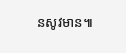នសូវមាន៕